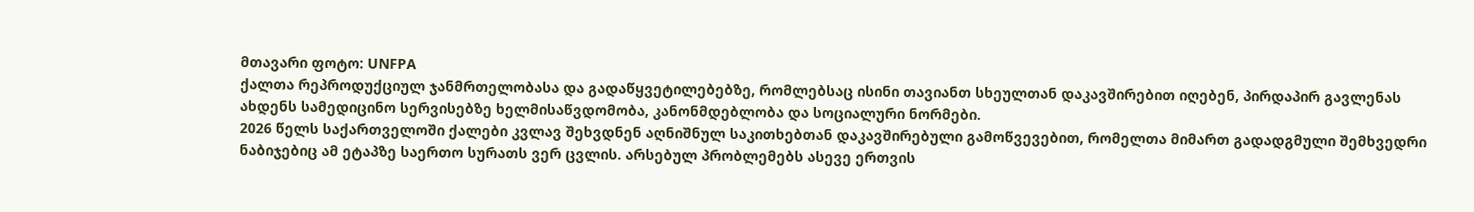მთავარი ფოტო: UNFPA
ქალთა რეპროდუქციულ ჯანმრთელობასა და გადაწყვეტილებებზე, რომლებსაც ისინი თავიანთ სხეულთან დაკავშირებით იღებენ, პირდაპირ გავლენას ახდენს სამედიცინო სერვისებზე ხელმისაწვდომობა, კანონმდებლობა და სოციალური ნორმები.
2026 წელს საქართველოში ქალები კვლავ შეხვდნენ აღნიშნულ საკითხებთან დაკავშირებული გამოწვევებით, რომელთა მიმართ გადადგმული შემხვედრი ნაბიჯებიც ამ ეტაპზე საერთო სურათს ვერ ცვლის. არსებულ პრობლემებს ასევე ერთვის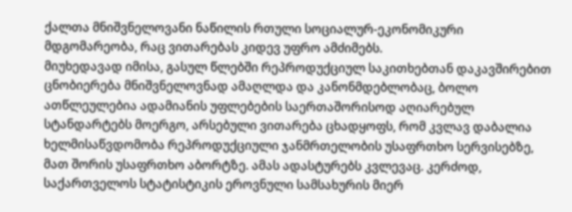ქალთა მნიშვნელოვანი ნაწილის რთული სოციალურ-ეკონომიკური მდგომარეობა, რაც ვითარებას კიდევ უფრო ამძიმებს.
მიუხედავად იმისა, გასულ წლებში რეპროდუქციულ საკითხებთან დაკავშირებით ცნობიერება მნიშვნელოვნად ამაღლდა და კანონმდებლობაც, ბოლო ათწლეულებია ადამიანის უფლებების საერთაშორისოდ აღიარებულ სტანდარტებს მოერგო, არსებული ვითარება ცხადყოფს, რომ კვლავ დაბალია ხელმისაწვდომობა რეპროდუქციული ჯანმრთელობის უსაფრთხო სერვისებზე, მათ შორის უსაფრთხო აბორტზე. ამას ადასტურებს კვლევაც. კერძოდ, საქართველოს სტატისტიკის ეროვნული სამსახურის მიერ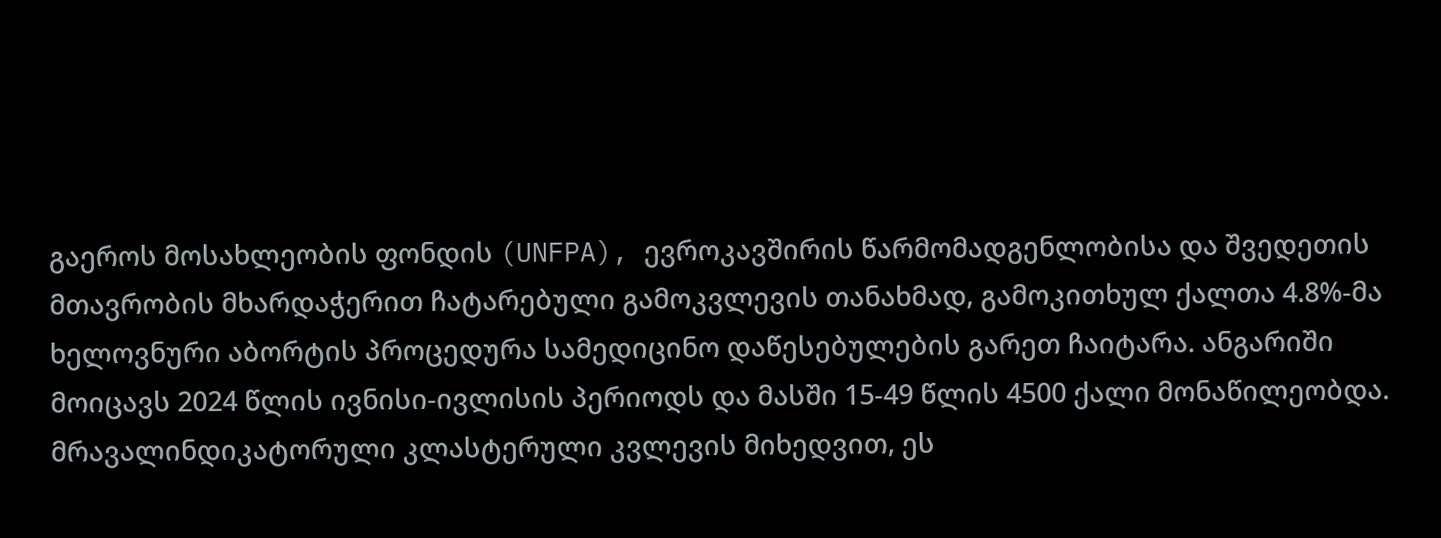გაეროს მოსახლეობის ფონდის (UNFPA), ევროკავშირის წარმომადგენლობისა და შვედეთის მთავრობის მხარდაჭერით ჩატარებული გამოკვლევის თანახმად, გამოკითხულ ქალთა 4.8%-მა ხელოვნური აბორტის პროცედურა სამედიცინო დაწესებულების გარეთ ჩაიტარა. ანგარიში მოიცავს 2024 წლის ივნისი-ივლისის პერიოდს და მასში 15-49 წლის 4500 ქალი მონაწილეობდა. მრავალინდიკატორული კლასტერული კვლევის მიხედვით, ეს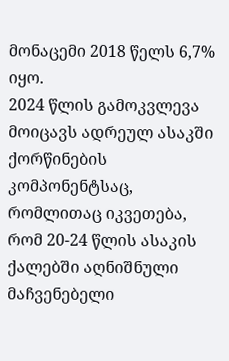მონაცემი 2018 წელს 6,7% იყო.
2024 წლის გამოკვლევა მოიცავს ადრეულ ასაკში ქორწინების კომპონენტსაც, რომლითაც იკვეთება, რომ 20-24 წლის ასაკის ქალებში აღნიშნული მაჩვენებელი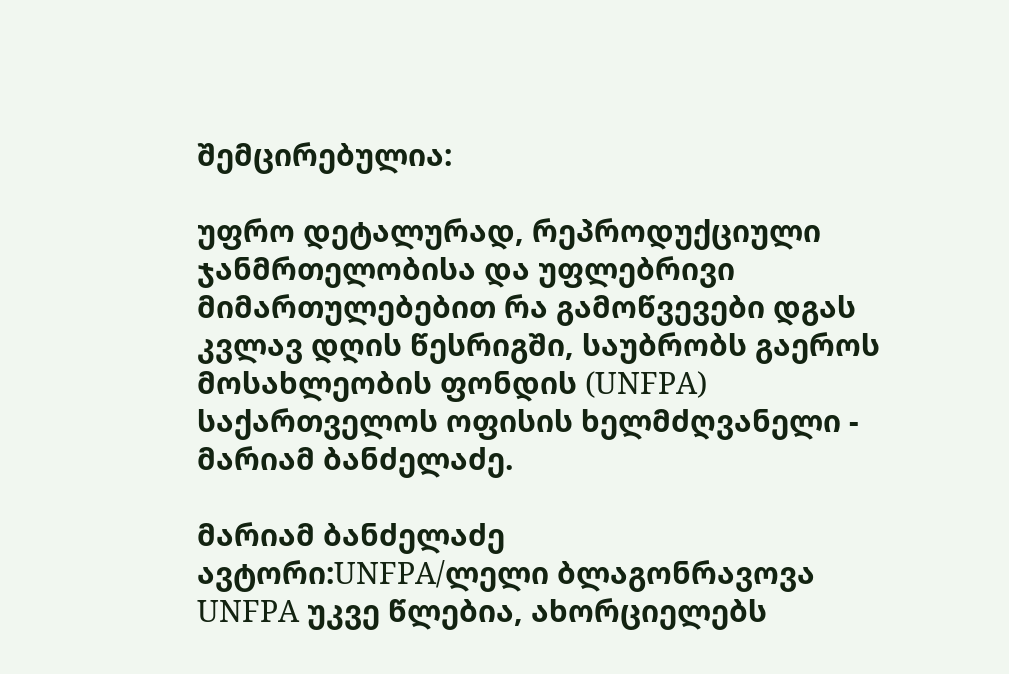შემცირებულია:

უფრო დეტალურად, რეპროდუქციული ჯანმრთელობისა და უფლებრივი მიმართულებებით რა გამოწვევები დგას კვლავ დღის წესრიგში, საუბრობს გაეროს მოსახლეობის ფონდის (UNFPA) საქართველოს ოფისის ხელმძღვანელი - მარიამ ბანძელაძე.

მარიამ ბანძელაძე
ავტორი:UNFPA/ლელი ბლაგონრავოვა
UNFPA უკვე წლებია, ახორციელებს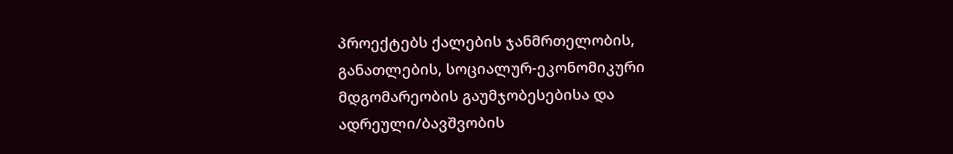პროექტებს ქალების ჯანმრთელობის, განათლების, სოციალურ-ეკონომიკური მდგომარეობის გაუმჯობესებისა და ადრეული/ბავშვობის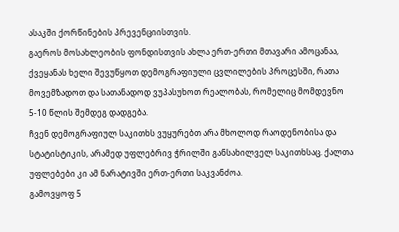ასაკში ქორწინების პრევენციისთვის.
გაეროს მოსახლეობის ფონდისთვის ახლა ერთ-ერთი მთავარი ამოცანაა, ქვეყანას ხელი შევუწყოთ დემოგრაფიული ცვლილების პროცესში, რათა მოვემზადოთ და სათანადოდ ვუპასუხოთ რეალობას, რომელიც მომდევნო 5-10 წლის შემდეგ დადგება.
ჩვენ დემოგრაფიულ საკითხს ვუყურებთ არა მხოლოდ რაოდენობისა და სტატისტიკის, არამედ უფლებრივ ჭრილში განსახილველ საკითხსაც. ქალთა უფლებები კი ამ ნარატივში ერთ-ერთი საკვანძოა.
გამოვყოფ 5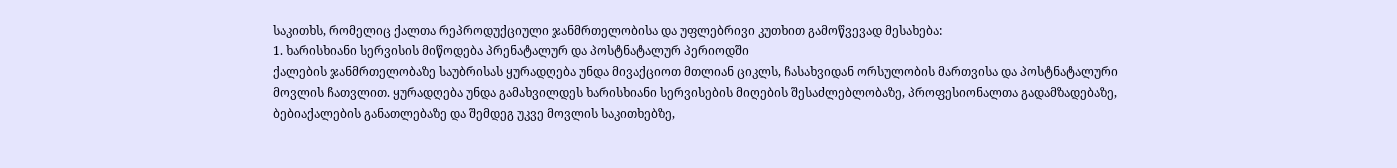საკითხს, რომელიც ქალთა რეპროდუქციული ჯანმრთელობისა და უფლებრივი კუთხით გამოწვევად მესახება:
1. ხარისხიანი სერვისის მიწოდება პრენატალურ და პოსტნატალურ პერიოდში
ქალების ჯანმრთელობაზე საუბრისას ყურადღება უნდა მივაქციოთ მთლიან ციკლს, ჩასახვიდან ორსულობის მართვისა და პოსტნატალური მოვლის ჩათვლით. ყურადღება უნდა გამახვილდეს ხარისხიანი სერვისების მიღების შესაძლებლობაზე, პროფესიონალთა გადამზადებაზე, ბებიაქალების განათლებაზე და შემდეგ უკვე მოვლის საკითხებზე,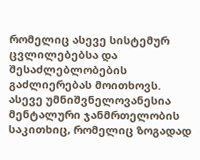რომელიც ასევე სისტემურ ცვლილებებსა და შესაძლებლობების გაძლიერებას მოითხოვს.
ასევე უმნიშვნელოვანესია მენტალური ჯანმრთელობის საკითხიც, რომელიც ზოგადად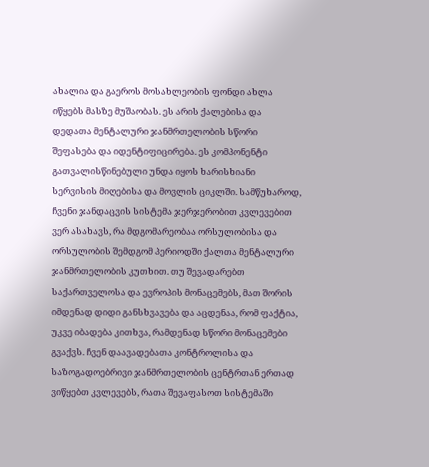ახალია და გაეროს მოსახლეობის ფონდი ახლა იწყებს მასზე მუშაობას. ეს არის ქალებისა და დედათა მენტალური ჯანმრთელობის სწორი შეფასება და იდენტიფიცირება. ეს კომპონენტი გათვალისწინებული უნდა იყოს ხარისხიანი სერვისის მიღებისა და მოვლის ციკლში. სამწუხაროდ, ჩვენი ჯანდაცვის სისტემა ჯერჯერობით კვლევებით ვერ ასახავს, რა მდგომარეობაა ორსულობისა და ორსულობის შემდგომ პერიოდში ქალთა მენტალური ჯანმრთელობის კუთხით. თუ შევადარებთ საქართველოსა და ევროპის მონაცემებს, მათ შორის იმდენად დიდი განსხვავება და აცდენაა, რომ ფაქტია, უკვე იბადება კითხვა, რამდენად სწორი მონაცემები გვაქვს. ჩვენ დაავადებათა კონტროლისა და საზოგადოებრივი ჯანმრთელობის ცენტრთან ერთად ვიწყებთ კვლევებს, რათა შევაფასოთ სისტემაში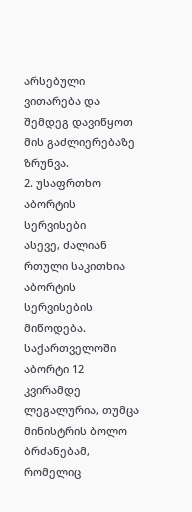არსებული ვითარება და შემდეგ დავიწყოთ მის გაძლიერებაზე ზრუნვა.
2. უსაფრთხო აბორტის სერვისები
ასევე, ძალიან რთული საკითხია აბორტის სერვისების მიწოდება. საქართველოში აბორტი 12 კვირამდე ლეგალურია, თუმცა მინისტრის ბოლო ბრძანებამ, რომელიც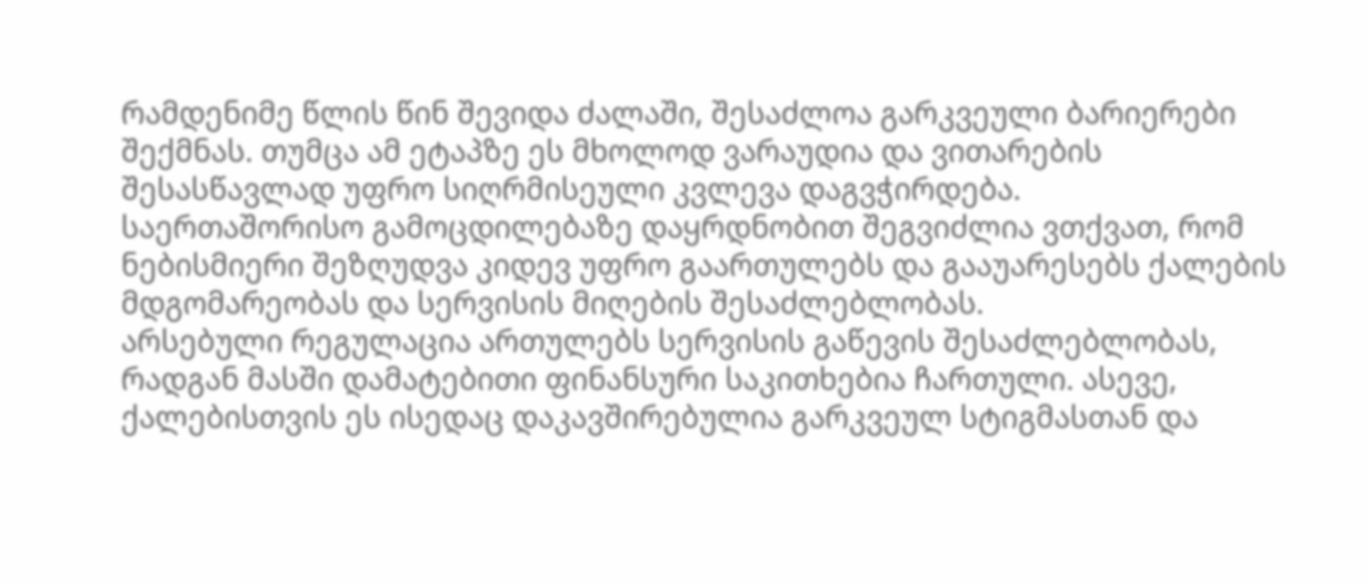რამდენიმე წლის წინ შევიდა ძალაში, შესაძლოა გარკვეული ბარიერები შექმნას. თუმცა ამ ეტაპზე ეს მხოლოდ ვარაუდია და ვითარების შესასწავლად უფრო სიღრმისეული კვლევა დაგვჭირდება.
საერთაშორისო გამოცდილებაზე დაყრდნობით შეგვიძლია ვთქვათ, რომ ნებისმიერი შეზღუდვა კიდევ უფრო გაართულებს და გააუარესებს ქალების მდგომარეობას და სერვისის მიღების შესაძლებლობას.
არსებული რეგულაცია ართულებს სერვისის გაწევის შესაძლებლობას, რადგან მასში დამატებითი ფინანსური საკითხებია ჩართული. ასევე, ქალებისთვის ეს ისედაც დაკავშირებულია გარკვეულ სტიგმასთან და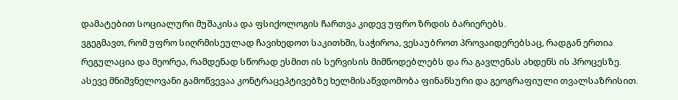დამატებით სოციალური მუშაკისა და ფსიქოლოგის ჩართვა კიდევ უფრო ზრდის ბარიერებს.
ვგეგმავთ, რომ უფრო სიღრმისეულად ჩავიხედოთ საკითხში, საჭიროა, ვესაუბროთ პროვაიდერებსაც, რადგან ერთია რეგულაცია და მეორეა, რამდენად სწორად ესმით ის სერვისის მიმწოდებლებს და რა გავლენას ახდენს ის პროცესზე.
ასევე მნიშვნელოვანი გამოწვევაა კონტრაცეპტივებზე ხელმისაწვდომობა ფინანსური და გეოგრაფიული თვალსაზრისით.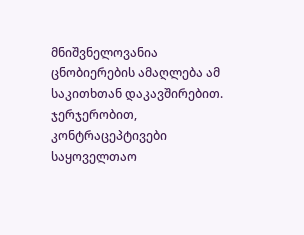მნიშვნელოვანია ცნობიერების ამაღლება ამ საკითხთან დაკავშირებით. ჯერჯერობით, კონტრაცეპტივები საყოველთაო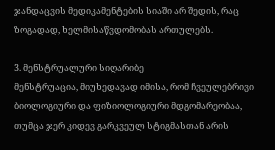ჯანდაცვის მედიკამენტების სიაში არ შედის, რაც ზოგადად, ხელმისაწვდომობას ართულებს.

3. მენსტრუალური სიღარიბე
მენსტრუაცია, მიუხედავად იმისა, რომ ჩვეულებრივი ბიოლოგიური და ფიზიოლოგიური მდგომარეობაა, თუმცა ჯერ კიდევ გარკვეულ სტიგმასთან არის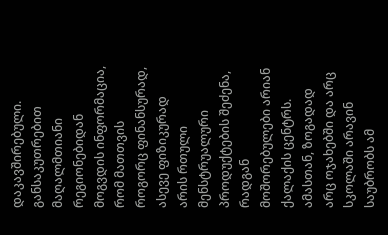დაკავშირებული. განსაკუთრებით მაღალმთიანი რეგიონებიდან მოგვდის ინფორმაცია, რომ მათთვის როგორც ფინანსურად, ასევე ფიზიკურად არის რთული მენსტრუალური პროდუქტების შეძენა, რადგან მოშორებულები არიან ქალაქის ცენტრს. ამასთან, ზოგადად არც ოჯახებში და არც სკოლაში არავინ საუბრობს ამ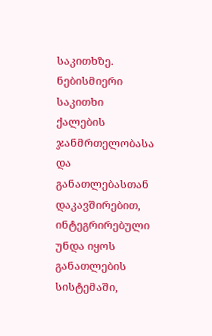საკითხზე. ნებისმიერი საკითხი ქალების ჯანმრთელობასა და განათლებასთან დაკავშირებით, ინტეგრირებული უნდა იყოს განათლების სისტემაში,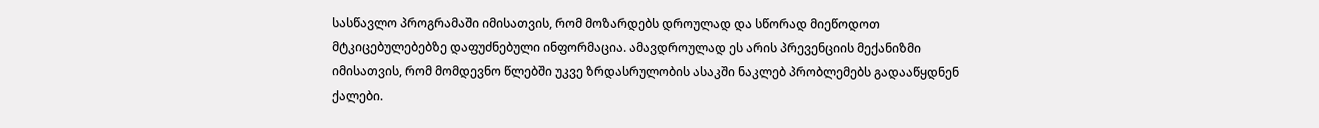სასწავლო პროგრამაში იმისათვის, რომ მოზარდებს დროულად და სწორად მიეწოდოთ მტკიცებულებებზე დაფუძნებული ინფორმაცია. ამავდროულად ეს არის პრევენციის მექანიზმი იმისათვის, რომ მომდევნო წლებში უკვე ზრდასრულობის ასაკში ნაკლებ პრობლემებს გადააწყდნენ ქალები.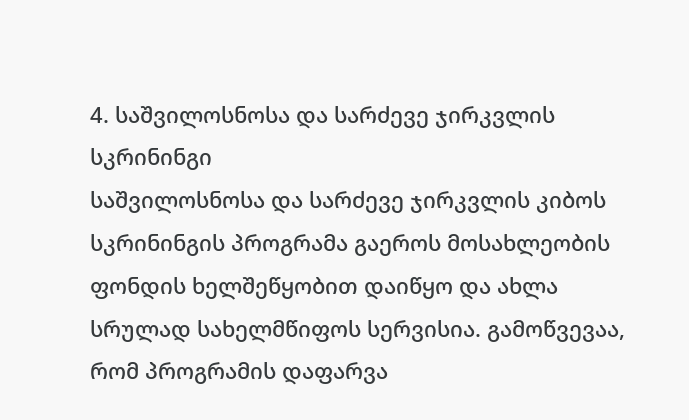4. საშვილოსნოსა და სარძევე ჯირკვლის სკრინინგი
საშვილოსნოსა და სარძევე ჯირკვლის კიბოს სკრინინგის პროგრამა გაეროს მოსახლეობის ფონდის ხელშეწყობით დაიწყო და ახლა სრულად სახელმწიფოს სერვისია. გამოწვევაა, რომ პროგრამის დაფარვა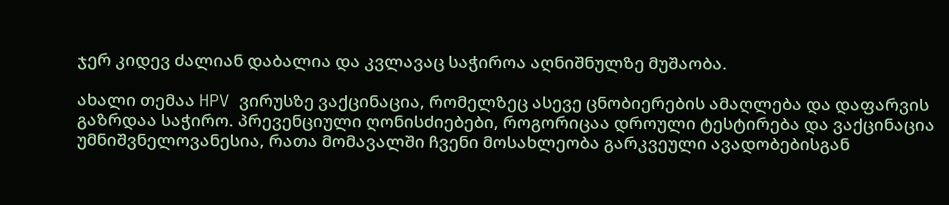ჯერ კიდევ ძალიან დაბალია და კვლავაც საჭიროა აღნიშნულზე მუშაობა.

ახალი თემაა HPV ვირუსზე ვაქცინაცია, რომელზეც ასევე ცნობიერების ამაღლება და დაფარვის გაზრდაა საჭირო. პრევენციული ღონისძიებები, როგორიცაა დროული ტესტირება და ვაქცინაცია უმნიშვნელოვანესია, რათა მომავალში ჩვენი მოსახლეობა გარკვეული ავადობებისგან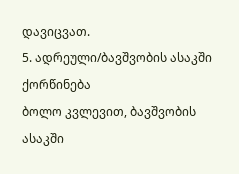დავიცვათ.
5. ადრეული/ბავშვობის ასაკში ქორწინება
ბოლო კვლევით, ბავშვობის ასაკში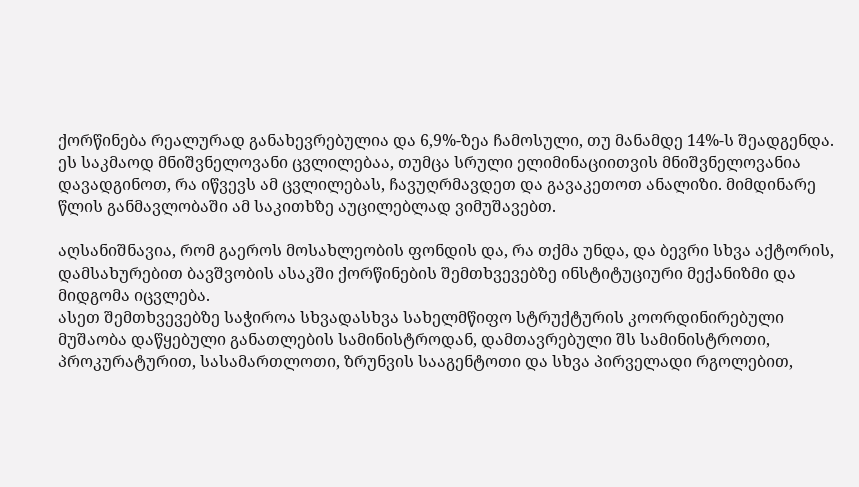ქორწინება რეალურად განახევრებულია და 6,9%-ზეა ჩამოსული, თუ მანამდე 14%-ს შეადგენდა. ეს საკმაოდ მნიშვნელოვანი ცვლილებაა, თუმცა სრული ელიმინაციითვის მნიშვნელოვანია დავადგინოთ, რა იწვევს ამ ცვლილებას, ჩავუღრმავდეთ და გავაკეთოთ ანალიზი. მიმდინარე წლის განმავლობაში ამ საკითხზე აუცილებლად ვიმუშავებთ.

აღსანიშნავია, რომ გაეროს მოსახლეობის ფონდის და, რა თქმა უნდა, და ბევრი სხვა აქტორის, დამსახურებით ბავშვობის ასაკში ქორწინების შემთხვევებზე ინსტიტუციური მექანიზმი და მიდგომა იცვლება.
ასეთ შემთხვევებზე საჭიროა სხვადასხვა სახელმწიფო სტრუქტურის კოორდინირებული მუშაობა დაწყებული განათლების სამინისტროდან, დამთავრებული შს სამინისტროთი, პროკურატურით, სასამართლოთი, ზრუნვის სააგენტოთი და სხვა პირველადი რგოლებით,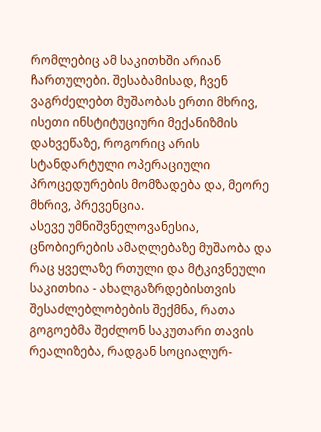რომლებიც ამ საკითხში არიან ჩართულები. შესაბამისად, ჩვენ ვაგრძელებთ მუშაობას ერთი მხრივ, ისეთი ინსტიტუციური მექანიზმის დახვეწაზე, როგორიც არის სტანდარტული ოპერაციული პროცედურების მომზადება და, მეორე მხრივ, პრევენცია.
ასევე უმნიშვნელოვანესია, ცნობიერების ამაღლებაზე მუშაობა და რაც ყველაზე რთული და მტკივნეული საკითხია - ახალგაზრდებისთვის შესაძლებლობების შექმნა, რათა გოგოებმა შეძლონ საკუთარი თავის რეალიზება, რადგან სოციალურ-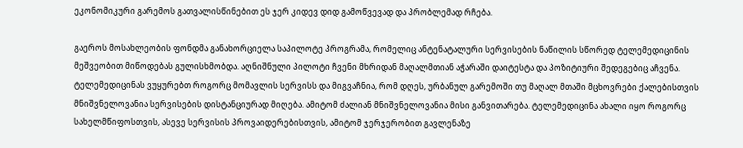ეკონომიკური გარემოს გათვალისწინებით ეს ჯერ კიდევ დიდ გამოწვევად და პრობლემად რჩება.

გაეროს მოსახლეობის ფონდმა განახორციელა საპილოტე პროგრამა, რომელიც ანტენატალური სერვისების ნაწილის სწორედ ტელემედიცინის მეშვეობით მიწოდებას გულისხმობდა. აღნიშნული პილოტი ჩვენი მხრიდან მაღალმთიან აჭარაში დაიტესტა და პოზიტიური შედეგებიც აჩვენა.
ტელემედიცინას ვუყურებთ როგორც მომავლის სერვისს და მიგვაჩნია, რომ დღეს, ურბანულ გარემოში თუ მაღალ მთაში მცხოვრები ქალებისთვის მნიშვნელოვანია სერვისების დისტანციურად მიღება. ამიტომ ძალიან მნიშვნელოვანია მისი განვითარება. ტელემედიცინა ახალი იყო როგორც სახელმწიფოსთვის, ასევე სერვისის პროვაიდერებისთვის, ამიტომ ჯერჯერობით გავლენაზე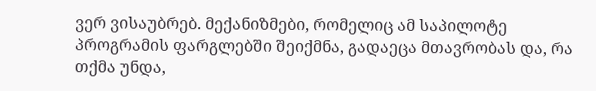ვერ ვისაუბრებ. მექანიზმები, რომელიც ამ საპილოტე პროგრამის ფარგლებში შეიქმნა, გადაეცა მთავრობას და, რა თქმა უნდა,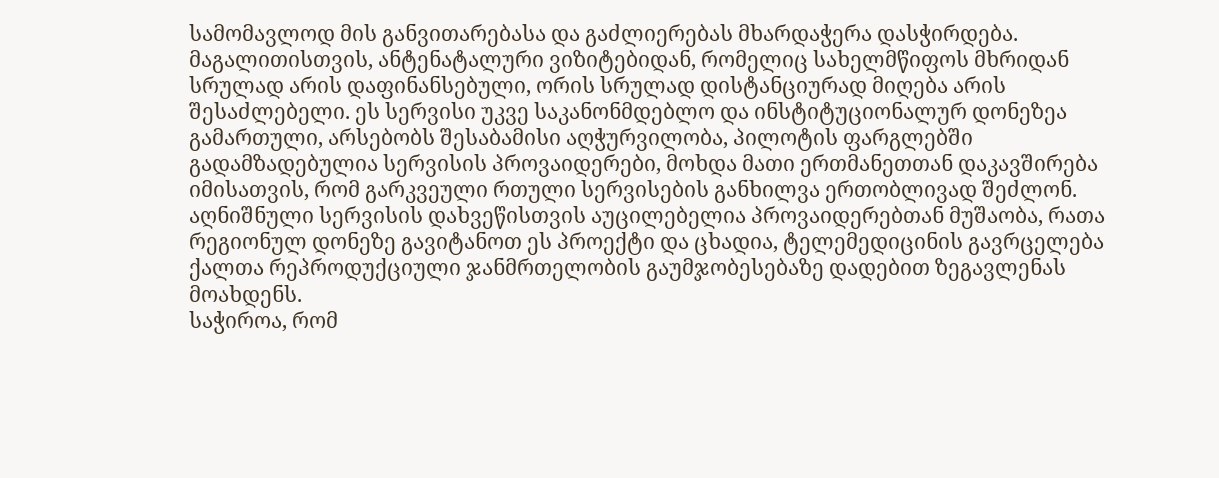სამომავლოდ მის განვითარებასა და გაძლიერებას მხარდაჭერა დასჭირდება.
მაგალითისთვის, ანტენატალური ვიზიტებიდან, რომელიც სახელმწიფოს მხრიდან სრულად არის დაფინანსებული, ორის სრულად დისტანციურად მიღება არის შესაძლებელი. ეს სერვისი უკვე საკანონმდებლო და ინსტიტუციონალურ დონეზეა გამართული, არსებობს შესაბამისი აღჭურვილობა, პილოტის ფარგლებში გადამზადებულია სერვისის პროვაიდერები, მოხდა მათი ერთმანეთთან დაკავშირება იმისათვის, რომ გარკვეული რთული სერვისების განხილვა ერთობლივად შეძლონ. აღნიშნული სერვისის დახვეწისთვის აუცილებელია პროვაიდერებთან მუშაობა, რათა რეგიონულ დონეზე გავიტანოთ ეს პროექტი და ცხადია, ტელემედიცინის გავრცელება ქალთა რეპროდუქციული ჯანმრთელობის გაუმჯობესებაზე დადებით ზეგავლენას მოახდენს.
საჭიროა, რომ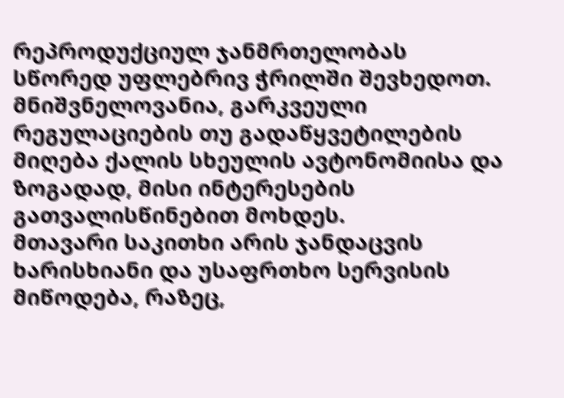რეპროდუქციულ ჯანმრთელობას სწორედ უფლებრივ ჭრილში შევხედოთ. მნიშვნელოვანია, გარკვეული რეგულაციების თუ გადაწყვეტილების მიღება ქალის სხეულის ავტონომიისა და ზოგადად, მისი ინტერესების გათვალისწინებით მოხდეს.
მთავარი საკითხი არის ჯანდაცვის ხარისხიანი და უსაფრთხო სერვისის მიწოდება, რაზეც,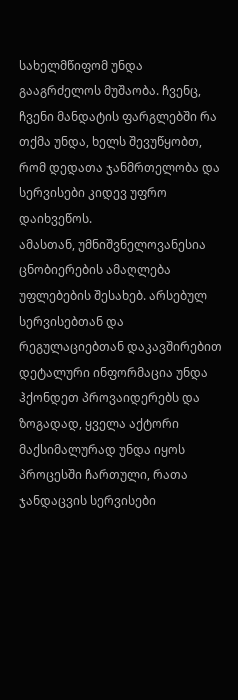სახელმწიფომ უნდა გააგრძელოს მუშაობა. ჩვენც, ჩვენი მანდატის ფარგლებში რა თქმა უნდა, ხელს შევუწყობთ, რომ დედათა ჯანმრთელობა და სერვისები კიდევ უფრო დაიხვეწოს.
ამასთან, უმნიშვნელოვანესია ცნობიერების ამაღლება უფლებების შესახებ. არსებულ სერვისებთან და რეგულაციებთან დაკავშირებით დეტალური ინფორმაცია უნდა ჰქონდეთ პროვაიდერებს და ზოგადად, ყველა აქტორი მაქსიმალურად უნდა იყოს პროცესში ჩართული, რათა ჯანდაცვის სერვისები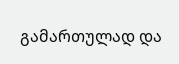გამართულად და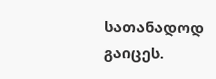სათანადოდ გაიცეს.